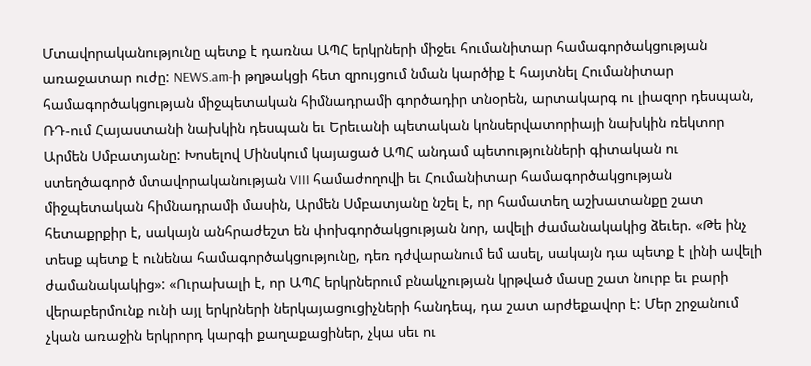Մտավորականությունը պետք է դառնա ԱՊՀ երկրների միջեւ հումանիտար համագործակցության առաջատար ուժը: NEWS.am-ի թղթակցի հետ զրույցում նման կարծիք է հայտնել Հումանիտար համագործակցության միջպետական հիմնադրամի գործադիր տնօրեն, արտակարգ ու լիազոր դեսպան, ՌԴ-ում Հայաստանի նախկին դեսպան եւ Երեւանի պետական կոնսերվատորիայի նախկին ռեկտոր Արմեն Սմբատյանը: Խոսելով Մինսկում կայացած ԱՊՀ անդամ պետությունների գիտական ու ստեղծագործ մտավորականության VIII համաժողովի եւ Հումանիտար համագործակցության միջպետական հիմնադրամի մասին, Արմեն Սմբատյանը նշել է, որ համատեղ աշխատանքը շատ հետաքրքիր է, սակայն անհրաժեշտ են փոխգործակցության նոր, ավելի ժամանակակից ձեւեր. «Թե ինչ տեսք պետք է ունենա համագործակցությունը, դեռ դժվարանում եմ ասել, սակայն դա պետք է լինի ավելի ժամանակակից»: «Ուրախալի է, որ ԱՊՀ երկրներում բնակչության կրթված մասը շատ նուրբ եւ բարի վերաբերմունք ունի այլ երկրների ներկայացուցիչների հանդեպ, դա շատ արժեքավոր է: Մեր շրջանում չկան առաջին երկրորդ կարգի քաղաքացիներ, չկա սեւ ու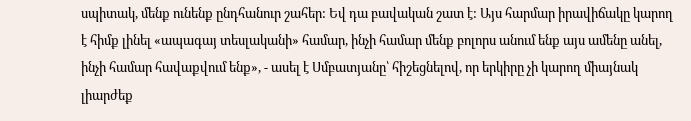սպիտակ, մենք ունենք ընդհանուր շահեր: Եվ դա բավական շատ է: Այս հարմար իրավիճակը կարող է հիմք լինել «ապագայ տեսլականի» համար, ինչի համար մենք բոլորս անում ենք այս ամենը անել, ինչի համար հավաքվում ենք», - ասել է Սմբատյանը՝ հիշեցնելով, որ երկիրը չի կարող միայնակ լիարժեք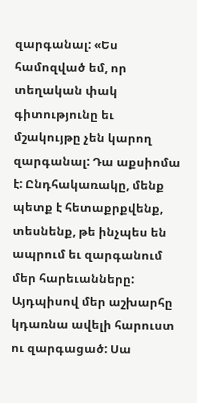զարգանալ: «Ես համոզված եմ, որ տեղական փակ գիտությունը եւ մշակույթը չեն կարող զարգանալ: Դա աքսիոմա է: Ընդհակառակը, մենք պետք է հետաքրքվենք, տեսնենք, թե ինչպես են ապրում եւ զարգանում մեր հարեւանները: Այդպիսով մեր աշխարհը կդառնա ավելի հարուստ ու զարգացած: Սա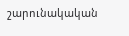շարունակական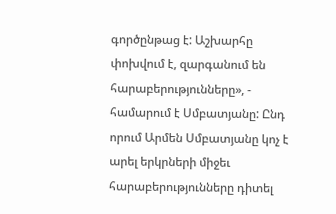գործընթաց է: Աշխարհը փոխվում է, զարգանում են հարաբերությունները», - համարում է Սմբատյանը: Ընդ որում Արմեն Սմբատյանը կոչ է արել երկրների միջեւ հարաբերությունները դիտել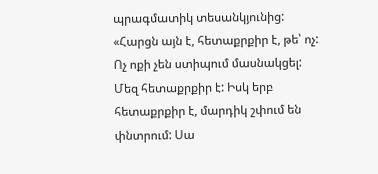պրագմատիկ տեսանկյունից: «Հարցն այն է, հետաքրքիր է, թե՝ ոչ: Ոչ ոքի չեն ստիպում մասնակցել: Մեզ հետաքրքիր է: Իսկ երբ հետաքրքիր է, մարդիկ շփում են փնտրում: Սա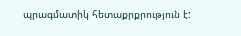պրագմատիկ հետաքրքրություն է: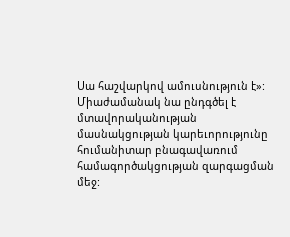Սա հաշվարկով ամուսնություն է»: Միաժամանակ նա ընդգծել է մտավորականության մասնակցության կարեւորությունը հումանիտար բնագավառում համագործակցության զարգացման մեջ: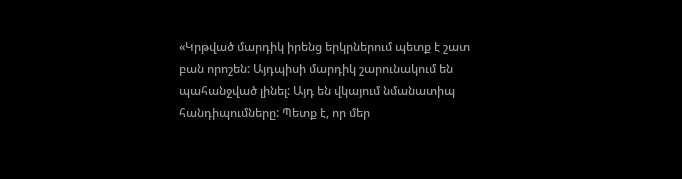«Կրթված մարդիկ իրենց երկրներում պետք է շատ բան որոշեն: Այդպիսի մարդիկ շարունակում են պահանջված լինել: Այդ են վկայում նմանատիպ հանդիպումները: Պետք է, որ մեր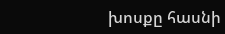խոսքը հասնի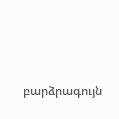բարձրագույն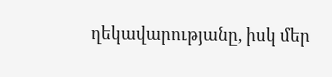ղեկավարությանը, իսկ մեր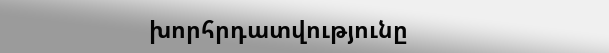խորհրդատվությունը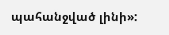պահանջված լինի»: